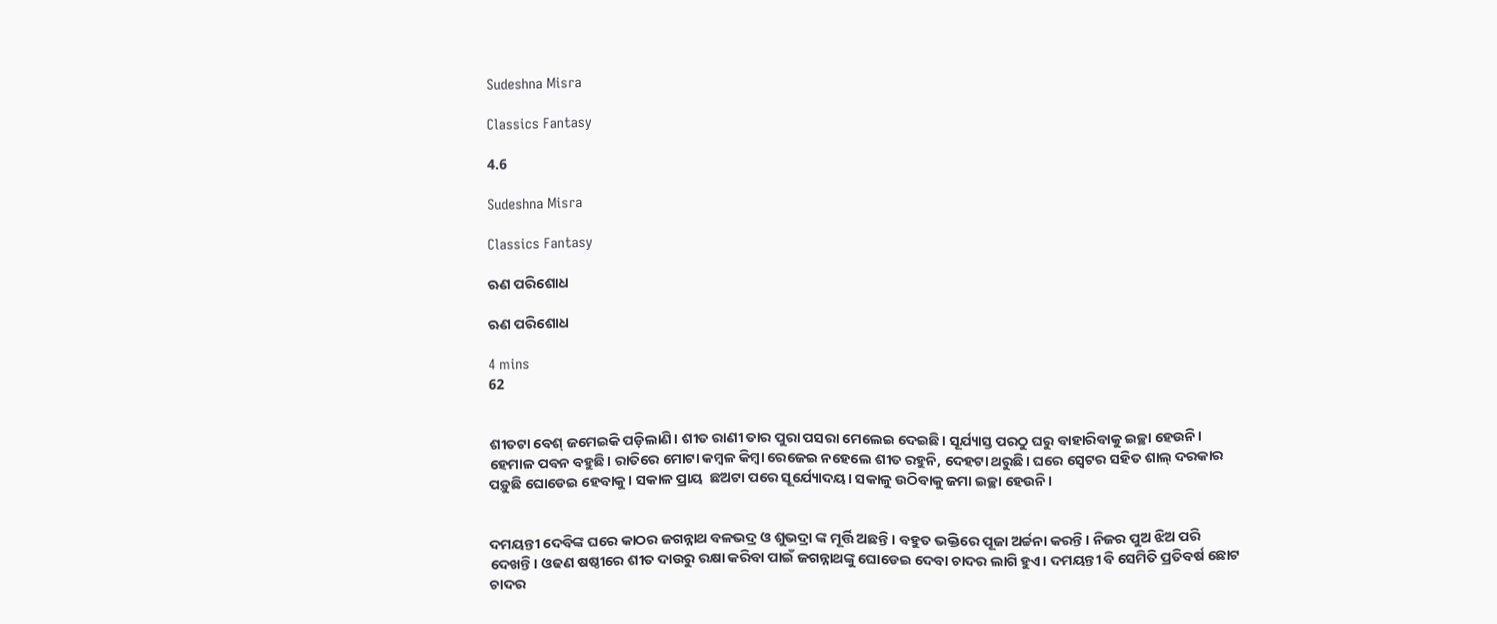Sudeshna Misra

Classics Fantasy

4.6

Sudeshna Misra

Classics Fantasy

ଋଣ ପରିଶୋଧ

ଋଣ ପରିଶୋଧ

4 mins
62


ଶୀତଟା ବେଶ୍ ଜମେଇକି ପଡ଼ିଲାଣି। ଶୀତ ରାଣୀ ତାର ପୁରା ପସରା ମେଲେଇ ଦେଇଛି। ସୂର୍ଯ୍ୟାସ୍ତ ପରଠୁ ଘରୁ ବାହାରିବାକୁ ଇଚ୍ଛା ହେଉନି। ହେମାଳ ପବନ ବହୁଛି। ରାତିରେ ମୋଟା କମ୍ବଳ କିମ୍ବା ରେଜେଇ ନହେଲେ ଶୀତ ରହୁନି, ଦେହଟା ଥରୁଛି। ଘରେ ସ୍ବେଟର ସହିତ ଶାଲ୍ ଦରକାର ପଡ଼ୁଛି ଘୋଡେଇ ହେବାକୁ। ସକାଳ ପ୍ରାୟ  ଛଅଟା ପରେ ସୂର୍ଯ୍ୟୋଦୟ। ସକାଳୁ ଉଠିବାକୁ ଜମା ଇଚ୍ଛା ହେଉନି।


ଦମୟନ୍ତୀ ଦେବିଙ୍କ ଘରେ କାଠର ଜଗନ୍ନାଥ ବଳଭଦ୍ର ଓ ଶୁଭଦ୍ରା ଙ୍କ ମୂର୍ତ୍ତି ଅଛନ୍ତି । ବହୁତ ଭକ୍ତିରେ ପୂଜା ଅର୍ଚ୍ଚନା କରନ୍ତି। ନିଜର ପୁଅ ଝିଅ ପରି ଦେଖନ୍ତି। ଓଢଣ ଷଷ୍ଠୀରେ ଶୀତ ଦାଉରୁ ରକ୍ଷା କରିବା ପାଇଁ ଜଗନ୍ନାଥଙ୍କୁ ଘୋଡେଇ ଦେବା ଚାଦର ଲାଗି ହୁଏ। ଦମୟନ୍ତୀ ବି ସେମିତି ପ୍ରତିବର୍ଷ ଛୋଟ ଚାଦର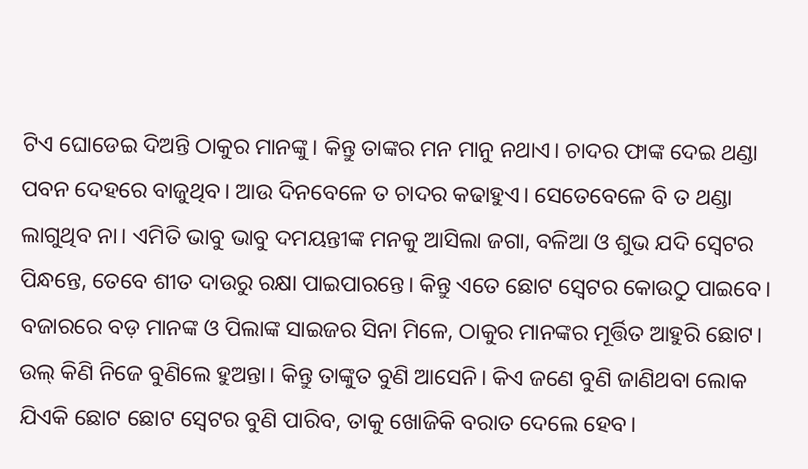ଟିଏ ଘୋଡେଇ ଦିଅନ୍ତି ଠାକୁର ମାନଙ୍କୁ। କିନ୍ତୁ ତାଙ୍କର ମନ ମାନୁ ନଥାଏ। ଚାଦର ଫାଙ୍କ ଦେଇ ଥଣ୍ଡା ପବନ ଦେହରେ ବାଜୁଥିବ। ଆଉ ଦିନବେଳେ ତ ଚାଦର କଢାହୁଏ। ସେତେବେଳେ ବି ତ ଥଣ୍ଡା ଲାଗୁଥିବ ନା।‌ ଏମିତି ଭାବୁ ଭାବୁ ଦମୟନ୍ତୀଙ୍କ ମନକୁ ଆସିଲା ଜଗା, ବଳିଆ ଓ ଶୁଭ ଯଦି ସ୍ବେଟର ପିନ୍ଧନ୍ତେ, ତେବେ ଶୀତ ଦାଉରୁ ରକ୍ଷା ପାଇପାରନ୍ତେ। କିନ୍ତୁ ଏତେ ଛୋଟ ସ୍ବେଟର କୋଉଠୁ ପାଇବେ। ବଜାରରେ ବଡ଼ ମାନଙ୍କ ଓ ପିଲାଙ୍କ ସାଇଜର ସିନା ମିଳେ, ଠାକୁର ମାନଙ୍କର ମୂର୍ତ୍ତିତ ଆହୁରି ଛୋଟ। ଉଲ୍ କିଣି ନିଜେ ବୁଣିଲେ ହୁଅନ୍ତା। କିନ୍ତୁ ତାଙ୍କୁତ ବୁଣି ଆସେନି। କିଏ ଜଣେ ବୁଣି ଜାଣିଥବା ଲୋକ ଯିଏକି ଛୋଟ ଛୋଟ ସ୍ବେଟର ବୁଣି ପାରିବ, ତାକୁ ଖୋଜିକି ବରାତ ଦେଲେ ହେବ।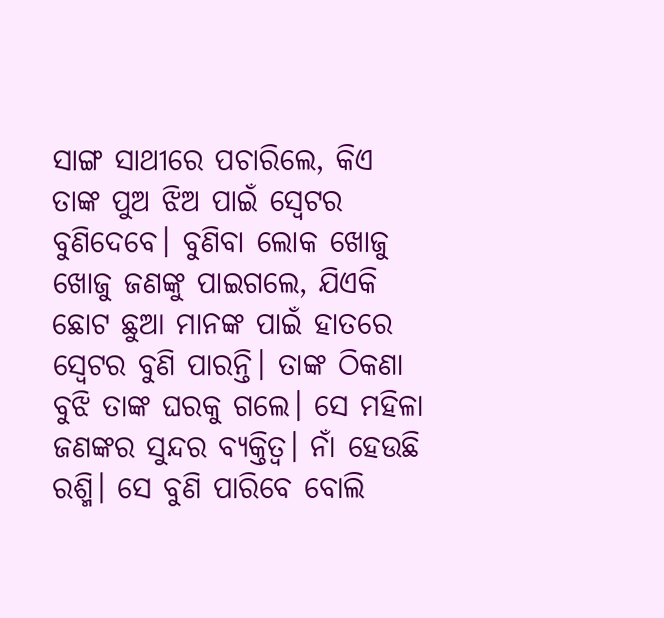ସାଙ୍ଗ ସାଥୀରେ ପଚାରିଲେ, କିଏ ତାଙ୍କ ପୁଅ ଝିଅ ପାଇଁ ସ୍ବେଟର ବୁଣିଦେବେ। ବୁଣିବା ଲୋକ ଖୋଜୁ ଖୋଜୁ ଜଣଙ୍କୁ ପାଇଗଲେ, ଯିଏକି ଛୋଟ ଛୁଆ ମାନଙ୍କ ପାଇଁ ହାତରେ ସ୍ବେଟର ବୁଣି ପାରନ୍ତି। ତାଙ୍କ ଠିକଣା ବୁଝି ତାଙ୍କ ଘରକୁ ଗଲେ। ସେ ମହିଳା ଜଣଙ୍କର ସୁନ୍ଦର ବ୍ୟକ୍ତିତ୍ଵ। ନାଁ ହେଉଛି ରଶ୍ମି। ସେ ବୁଣି ପାରିବେ ବୋଲି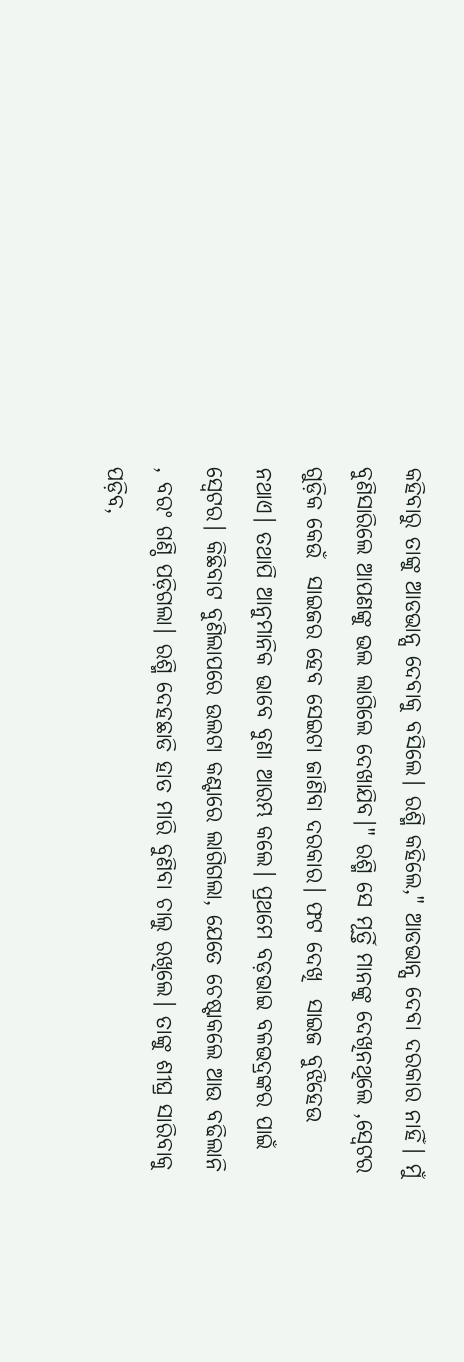କ‌ହିବାରୁ ତାଙ୍କୁ ଆଡଭାନ୍ସ ଦେବାକୁ ବସିଲେ। ରଶ୍ମି କହିଲେ," ଆଡଭାନ୍ସ ଦେବା ଦରକାର ନାହିଁ। ମୁଁ ବୁଣିସାରିଲେ ଆପଣଙ୍କୁ ଭଲ ଲାଗିଲେ ଦେଖାଯିବ।" ରଶ୍ମି ସେ ମୂର୍ତ୍ତି ମାନଙ୍କୁ ଦେଖିନଥିଲେ ,ସ୍ବେଟର ଗୁଡ଼ିକ କେଉଁ  ସାଇଜର ହେବ ସେଇଟା ଜାଣିବା ଦରକାର। ଫଟ ଦେଖି  ସାଇଜ ବୁଝିହେଉ ନଥାଏ। ତଥାପି ଆନୁମାନିକ ଭାବେ ବୁଣା ଆରମ୍ଭ କଲେ। ପ୍ରଥମେ ବଡ଼ଭାଇ ବଳଭଦ୍ରଙ୍କର ପାଇଁ ସ୍ବେଟର। କିଛିବାଟ ବୁଣିଲାପରେ ଉଲଟା କଣ୍ଟାରେ ଲାଗିଗଲା, ଯେତେ ଚେଷ୍ଟାକଲେ ଆଉ ବଢିଲାନି , ବରଂ ଗଣ୍ଠି ପଡ଼ିଗଲା। ରଶ୍ମି ଦେହଛାଡି ହାତ ମାରି ବୁଣିବା ଚାଲୁ ରଖିଲେ। ତାଙ୍କୁ ଶୀଘ୍ର ସାରିବାକୁ ପଡ଼ିବ,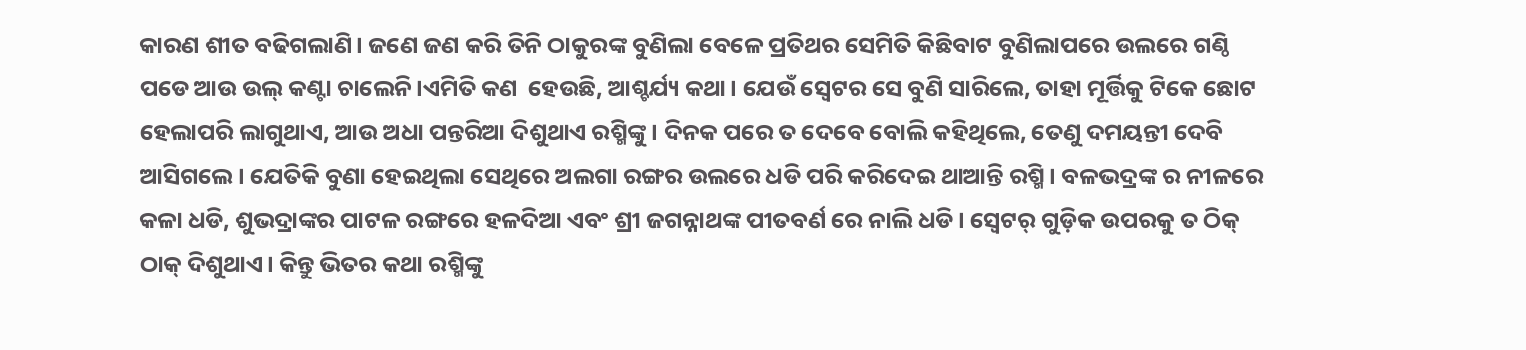କାରଣ ଶୀତ ବଢିଗଲାଣି। ଜଣେ ଜଣ କରି ତିନି ଠାକୁରଙ୍କ ବୁଣିଲା ବେଳେ ପ୍ରତିଥର ସେମିତି କିଛିବାଟ ବୁଣିଲାପରେ ଉଲରେ ଗଣ୍ଠି ପଡେ ଆଉ ଉଲ୍ କଣ୍ଟା ଚାଲେନି।ଏମିତି କଣ  ହେଉଛି, ଆଶ୍ଚର୍ଯ୍ୟ କଥା। ଯେଉଁ ସ୍ବେଟର ସେ ବୁଣି ସାରିଲେ, ତାହା ମୂର୍ତ୍ତିକୁ ଟିକେ ଛୋଟ ହେଲାପରି ଲାଗୁଥାଏ, ଆଉ ଅଧା ପନ୍ତରିଆ ଦିଶୁଥାଏ ରଶ୍ମିଙ୍କୁ। ଦିନକ ପରେ ତ ଦେବେ ବୋଲି କହିଥିଲେ, ତେଣୁ ଦମୟନ୍ତୀ ଦେବି ଆସିଗଲେ। ଯେତିକି ବୁଣା ହେଇଥିଲା ସେଥିରେ ଅଲଗା ରଙ୍ଗର ଉଲରେ ଧଡି ପରି କରିଦେଇ ଥାଆନ୍ତି ରଶ୍ମି। ବଳଭଦ୍ରଙ୍କ ର ନୀଳରେ କଳା ଧଡି, ଶୁଭଦ୍ରାଙ୍କର ପାଟଳ ରଙ୍ଗରେ ହଳଦିଆ ଏବଂ ଶ୍ରୀ ଜଗନ୍ନାଥଙ୍କ ପୀତବର୍ଣ ରେ ନାଲି ଧଡି। ସ୍ବେଟର୍ ଗୁଡ଼ିକ ଉପରକୁ ତ ଠିକ୍ ଠାକ୍ ଦିଶୁଥାଏ। କିନ୍ତୁ ଭିତର କଥା ରଶ୍ମିଙ୍କୁ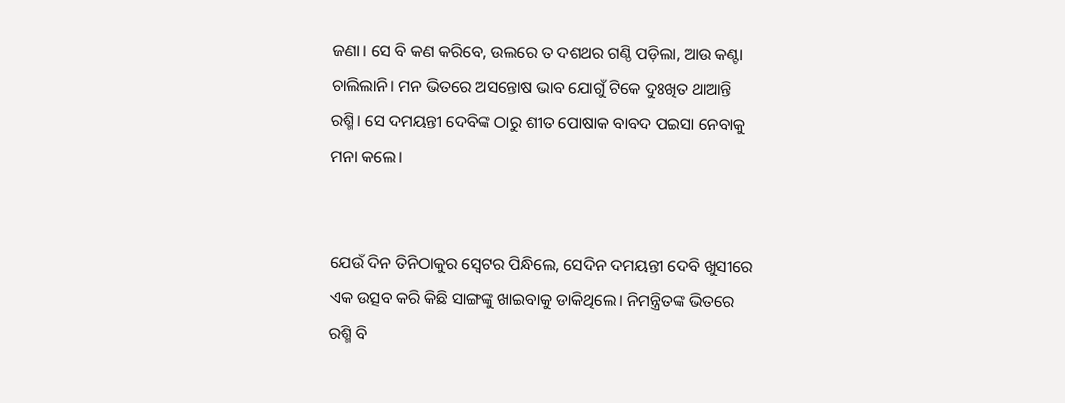ଜଣା। ସେ ବି କଣ କରିବେ, ଉଲରେ ତ ଦଶଥର ଗଣ୍ଠି ପଡ଼ିଲା, ଆଉ କଣ୍ଟା ଚାଲିଲାନି। ମନ ଭିତରେ ଅସନ୍ତୋଷ ଭାବ ଯୋଗୁଁ ଟିକେ ଦୁଃଖିତ ଥାଆନ୍ତି ରଶ୍ମି। ସେ ଦମୟନ୍ତୀ ଦେବିଙ୍କ ଠାରୁ ଶୀତ ପୋଷାକ ବାବଦ ପଇସା ନେବାକୁ ମନା କଲେ।


ଯେଉଁ ଦିନ ତିନିଠାକୁର ସ୍ବେଟର ପିନ୍ଧିଲେ, ସେଦିନ ଦମୟନ୍ତୀ ଦେବି ଖୁସୀରେ ଏକ ଉତ୍ସବ କରି କିଛି ସାଙ୍ଗଙ୍କୁ ଖାଇବାକୁ ଡାକିଥିଲେ। ନିମନ୍ତ୍ରିତଙ୍କ ଭିତରେ ରଶ୍ମି ବି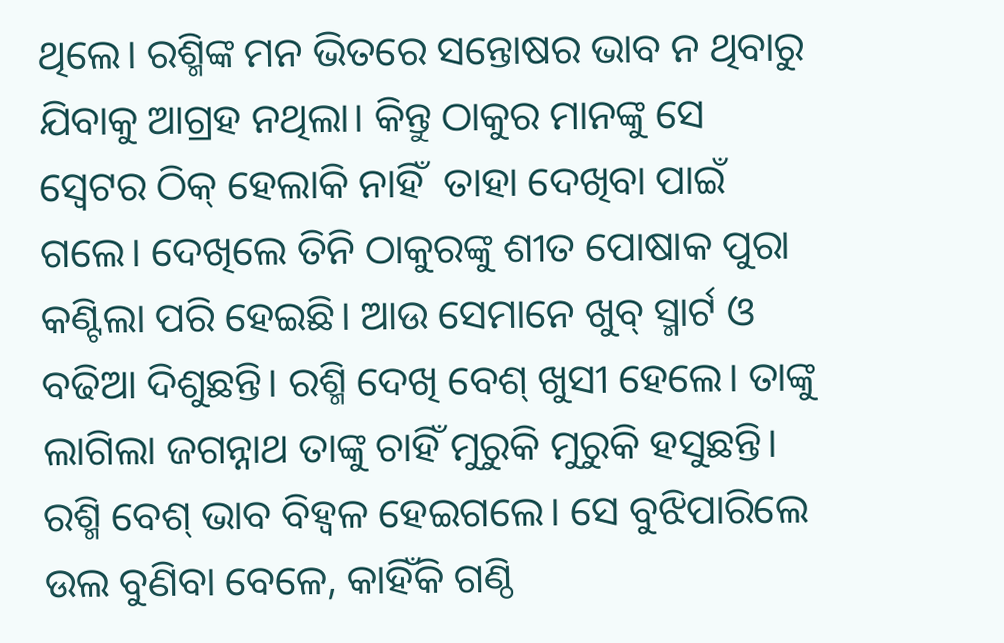ଥିଲେ। ରଶ୍ମିଙ୍କ ମନ ଭିତରେ ସନ୍ତୋଷର ଭାବ ନ ଥିବାରୁ ଯିବାକୁ ଆଗ୍ରହ ନଥିଲା। କିନ୍ତୁ ଠାକୁର ମାନଙ୍କୁ ସେ ସ୍ବେଟର ଠିକ୍ ହେଲାକି ନାହିଁ  ତାହା ଦେଖିବା ପାଇଁ ଗଲେ। ଦେଖିଲେ ତିନି ଠାକୁରଙ୍କୁ ଶୀତ ପୋଷାକ ପୁରା କଣ୍ଟିଲା ପରି ହେଇଛି। ଆଉ ସେମାନେ ଖୁବ୍ ସ୍ମାର୍ଟ ଓ ବଢିଆ ଦିଶୁଛନ୍ତି। ରଶ୍ମି ଦେଖି ବେଶ୍ ଖୁସୀ ହେଲେ। ତାଙ୍କୁ ଲାଗିଲା ଜଗନ୍ନାଥ ତାଙ୍କୁ ଚାହିଁ ମୁରୁକି ମୁରୁକି ହସୁଛନ୍ତି। ରଶ୍ମି ବେଶ୍ ଭାବ ବିହ୍ୱଳ ହେଇଗଲେ। ସେ ବୁଝିପାରିଲେ ଉଲ ବୁଣିବା ବେଳେ, କାହିଁକି ଗଣ୍ଠି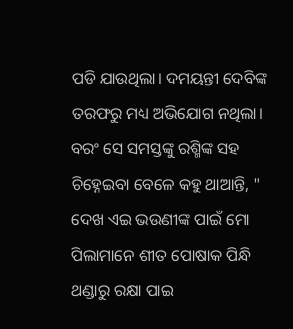ପଡି ଯାଉଥିଲା। ଦମୟନ୍ତୀ ଦେବିଙ୍କ ତରଫରୁ ମଧ୍ୟ ଅଭିଯୋଗ ନଥିଲା। ବରଂ ସେ ସମସ୍ତଙ୍କୁ ରଶ୍ମିଙ୍କ ସହ ଚିହ୍ନେଇବା ବେଳେ କହୁ ଥାଆନ୍ତି, " ଦେଖ ଏଇ ଭଉଣୀଙ୍କ ପାଇଁ ମୋ ପିଲାମାନେ ଶୀତ ପୋଷାକ ପିନ୍ଧି ଥଣ୍ଡାରୁ ରକ୍ଷା ପାଇ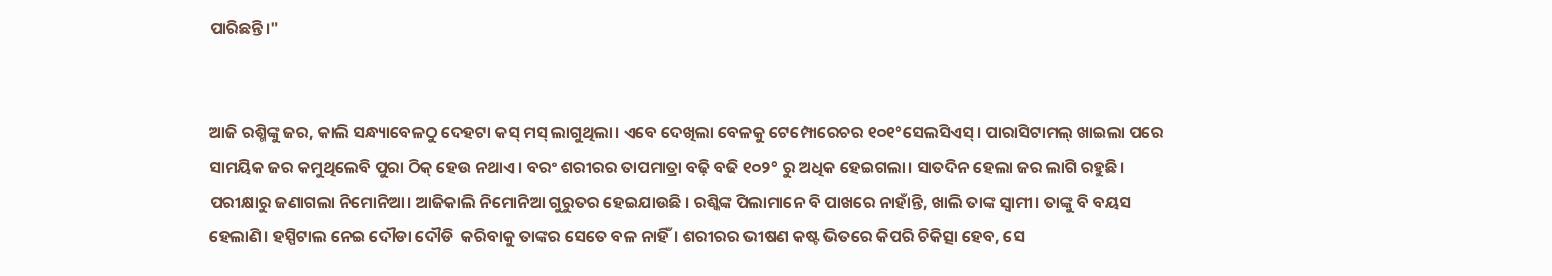ପାରିଛନ୍ତି।"


ଆଜି ରଶ୍ମିଙ୍କୁ ଜର, କାଲି ସନ୍ଧ୍ୟାବେଳଠୁ ଦେହଟା କସ୍ ମସ୍ ଲାଗୁଥିଲା। ଏବେ ଦେଖିଲା ବେଳକୁ ଟେମ୍ପୋରେଚର ୧୦୧°ସେଲସିଏସ୍। ପାରାସିଟାମଲ୍ ଖାଇଲା ପରେ  ସାମୟିକ ଜର କମୁଥିଲେବି ପୁରା ଠିକ୍ ହେଉ ନଥାଏ। ବରଂ ଶରୀରର ତାପମାତ୍ରା ବଢ଼ି ବଢି ୧୦୨° ରୁ ଅଧିକ ହେଇଗଲା। ସାତଦିନ ହେଲା ଜର ଲାଗି ରହୁଛି। ପରୀକ୍ଷାରୁ ଜଣାଗଲା ନିମୋନିଆ। ଆଜିକାଲି ନିମୋନିଆ ଗୁରୁତର ହେଇଯାଉଛି । ରଶ୍କିଙ୍କ ପିଲାମାନେ ବି ପାଖରେ ନାହାଁନ୍ତି, ଖାଲି ତାଙ୍କ ସ୍ବାମୀ। ତାଙ୍କୁ ବି ବୟସ ହେଲାଣି। ହସ୍ପିଟାଲ ନେଇ ଦୌଡା ଦୌଡି  କରିବାକୁ ତାଙ୍କର ସେତେ ବଳ ନାହିଁ। ଶରୀରର ଭୀଷଣ କଷ୍ଟ ଭିତରେ କିପରି ଚିକିତ୍ସା ହେବ, ସେ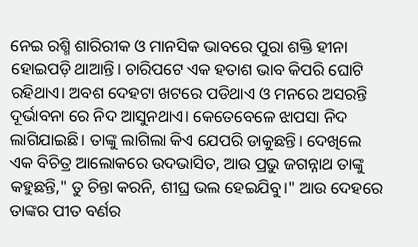ନେଇ ରଶ୍ମି ଶାରିରୀକ ଓ ମାନସିକ ଭାବରେ ପୁରା ଶକ୍ତି ହୀନା ହୋଇପଡ଼ି ଥାଆନ୍ତି। ଚାରିପଟେ ଏକ ହତାଶ ଭାବ କିପରି ଘୋଟି ରହିଥାଏ। ଅବଶ ଦେହଟା ଖଟରେ ପଡିଥାଏ ଓ ମନରେ ଅସରନ୍ତି ଦୂର୍ଭାବନା ରେ ନିଦ ଆସୁନଥାଏ। କେତେବେଳେ ଝାପସା ନିଦ ଲାଗିଯାଇଛି। ତାଙ୍କୁ ଲାଗିଲା କିଏ ଯେପରି ଡାକୁଛନ୍ତି। ଦେଖିଲେ ଏକ ବିଚିତ୍ର ଆଲୋକରେ ଉଦଭାସିତ, ଆଉ ପ୍ରଭୁ ଜଗନ୍ନାଥ ତାଙ୍କୁ କହୁଛନ୍ତି," ତୁ ଚିନ୍ତା କରନି, ଶୀଘ୍ର ଭଲ ହେଇଯିବୁ।" ଆଉ ଦେହରେ ତାଙ୍କର ପୀତ ବର୍ଣର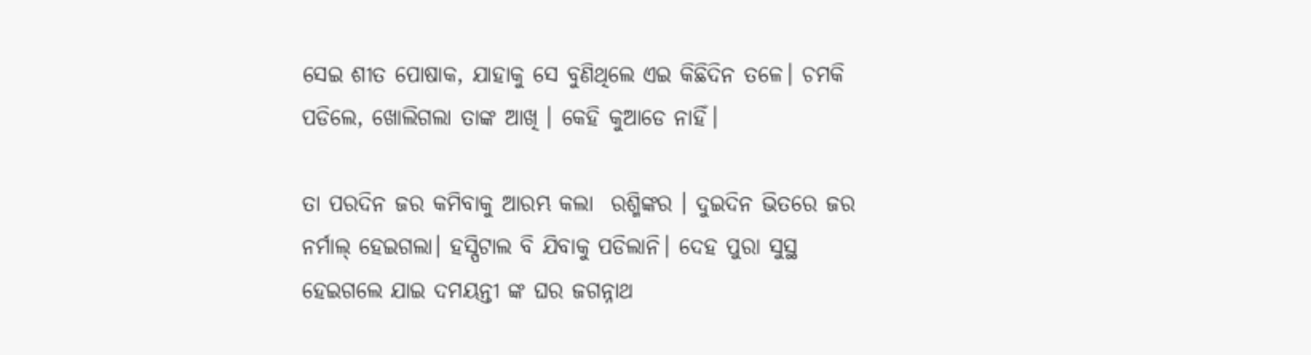ସେଇ ଶୀତ ପୋଷାକ, ଯାହାକୁ ସେ ବୁଣିଥିଲେ ଏଇ କିଛିଦିନ ତଳେ। ଚମକି ପଡିଲେ, ଖୋଲିଗଲା ତାଙ୍କ ଆଖି । କେହି କୁଆଡେ ନାହିଁ।

ତା ପରଦିନ ଜର କମିବାକୁ ଆରମ୍ଭ କଲା  ରଶ୍ମିଙ୍କର । ଦୁଇଦିନ ଭିତରେ ଜର ନର୍ମାଲ୍ ହେଇଗଲା। ହସ୍ପିଟାଲ ବି ଯିବାକୁ ପଡିଲାନି। ଦେହ ପୁରା ସୁସ୍ଥ ହେଇଗଲେ ଯାଇ ଦମୟନ୍ତୀ ଙ୍କ ଘର ଜଗନ୍ନାଥ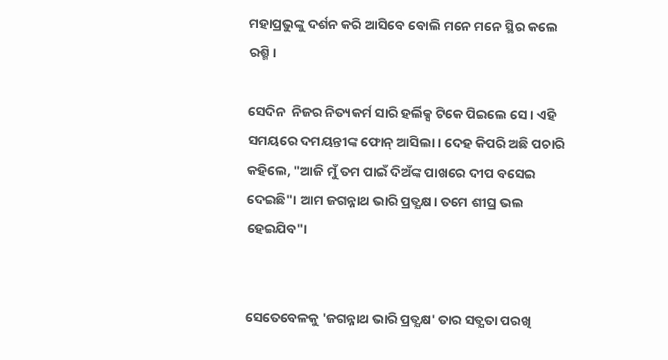ମହାପ୍ରଭୁଙ୍କୁ ଦର୍ଶନ କରି ଆସିବେ ବୋଲି ମନେ ମନେ ସ୍ଥିର କଲେ ରଶ୍ମି।

ସେଦିନ  ନିଜର ନିତ୍ୟକର୍ମ ସାରି ହର୍ଲିକ୍ସ ଟିକେ ପିଇଲେ ସେ। ଏହି ସମୟରେ ଦମୟନ୍ତୀଙ୍କ ଫୋନ୍ ଆସିଲା। ଦେହ କିପରି ଅଛି ପଚାରି କହିଲେ, "ଆଜି ମୁଁ ତମ ପାଇଁ ଦିଅଁଙ୍କ ପାଖରେ ଦୀପ ବସେଇ ଦେଇଛି"। ଆମ ଜଗନ୍ନାଥ ଭାରି ପ୍ରତ୍ଯକ୍ଷ। ତମେ ଶୀଘ୍ର ଭଲ ହେଇଯିବ"।


ସେତେବେଳକୁ 'ଜଗନ୍ନାଥ ଭାରି ପ୍ରତ୍ଯକ୍ଷ' ତାର ସତ୍ଯତା ପରଖି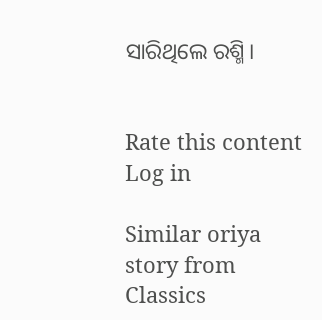ସାରିଥିଲେ ରଶ୍ମି।


Rate this content
Log in

Similar oriya story from Classics